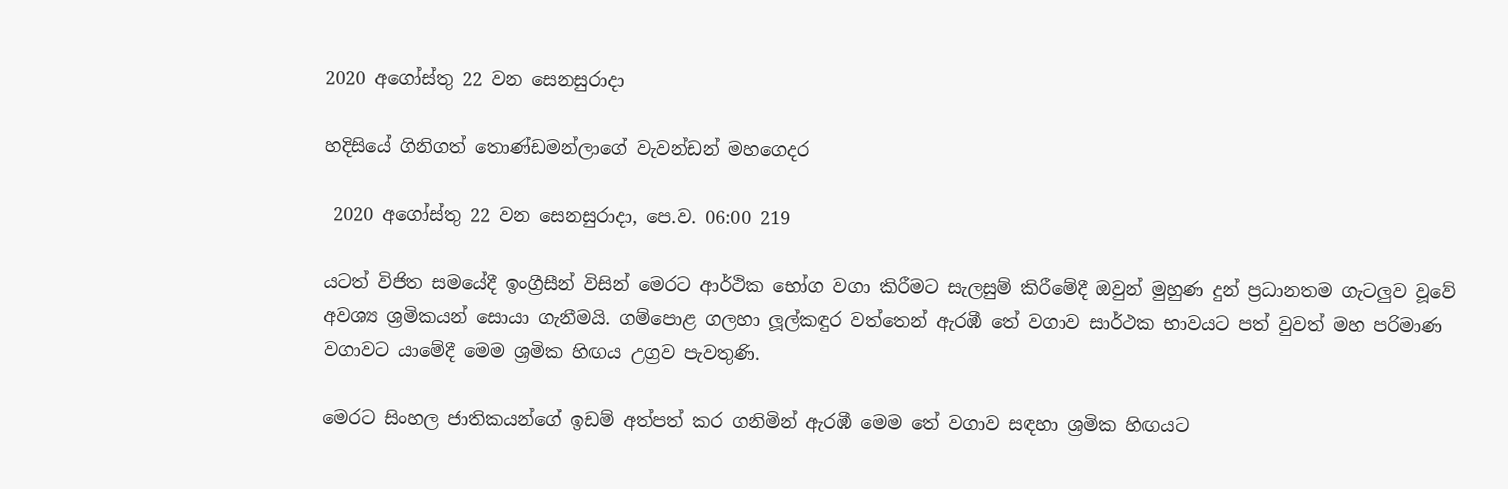2020 අගෝස්තු 22 වන සෙනසුරාදා

හදිසියේ ගිනිගත් තොණ්ඩමන්ලාගේ වැවන්ඩන් මහගෙදර

 2020 අගෝස්තු 22 වන සෙනසුරාදා, පෙ.ව. 06:00 219

යටත් විජිත සමයේදී ඉංග්‍රීසීන් විසින් මෙරට ආර්ථික භෝග වගා කිරීමට සැලසුම් කිරීමේදී ඔවුන් මුහුණ දුන් ප්‍රධානතම ගැටලුව වූවේ අවශ්‍ය ශ්‍රමිකයන් සොයා ගැනීමයි. ගම්පොළ ගලහා ලූල්කඳුර වත්තෙන් ඇරඹී තේ වගාව සාර්ථක භාවයට පත් වුවත් මහ පරිමාණ වගාවට යාමේදී මෙම ශ්‍රමික හිඟය උග්‍රව පැවතුණි.

මෙරට සිංහල ජාතිකයන්ගේ ඉඩම් අත්පත් කර ගනිමින් ඇරඹී මෙම තේ වගාව සඳහා ශ්‍රමික හිඟයට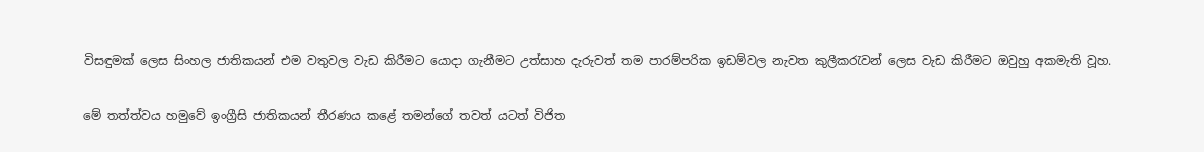විසඳුමක් ලෙස සිංහල ජාතිකයන් එම වතුවල වැඩ කිරීමට යොදා ගැනීමට උත්සාහ දැරුවත් තම පාරම්පරික ඉඩම්වල නැවත කුලීකරැවන් ලෙස වැඩ කිරීමට ඔවුහු අකමැති වූහ.

මේ තත්ත්වය හමුවේ ඉංග්‍රීසි ජාතිකයන් තීරණය කළේ තමන්ගේ තවත් යටත් විජිත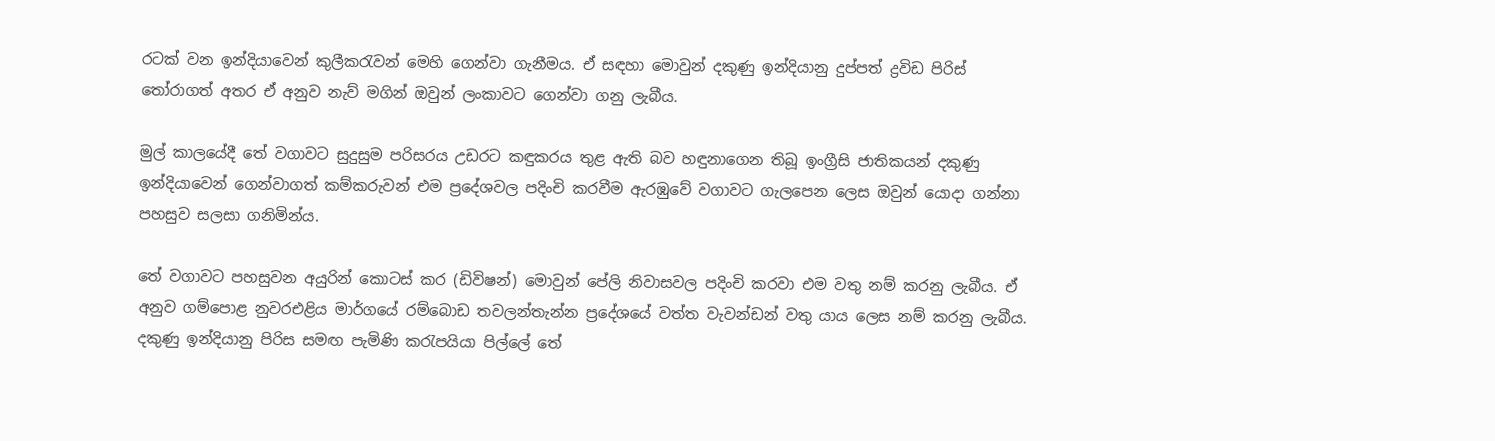රටක් වන ඉන්දියාවෙන් කුලීකරැවන් මෙහි ගෙන්වා ගැනීමය. ඒ සඳහා මොවුන් දකුණු ඉන්දියානු දුප්පත් ද්‍රවිඩ පිරිස් තෝරාගත් අතර ඒ අනුව නැව් මගින් ඔවුන් ලංකාවට ගෙන්වා ගනු ලැබීය.

මුල් කාලයේදී තේ වගාවට සුදුසුම පරිසරය උඩරට කඳුකරය තුළ ඇති බව හඳුනාගෙන තිබූ ඉංග්‍රීසි ජාතිකයන් දකුණු ඉන්දියාවෙන් ගෙන්වාගත් කම්කරුවන් එම ප්‍රදේශවල පදිංචි කරවීම ඇරඹුවේ වගාවට ගැලපෙන ලෙස ඔවුන් යොදා ගන්නා පහසුව සලසා ගනිමින්ය.

තේ වගාවට පහසුවන අයුරින් කොටස් කර (ඩිවිෂන්) මොවුන් පේලි නිවාසවල පදිංචි කරවා එම වතු නම් කරනු ලැබීය. ඒ අනුව ගම්පොළ නුවරඑළිය මාර්ගයේ රම්බොඩ තවලන්තැන්න ප්‍රදේශයේ වත්ත වැවන්ඩන් වතු යාය ලෙස නම් කරනු ලැබීය.
දකුණු ඉන්දියානු පිරිස සමඟ පැමිණි කරැපයියා පිල්ලේ තේ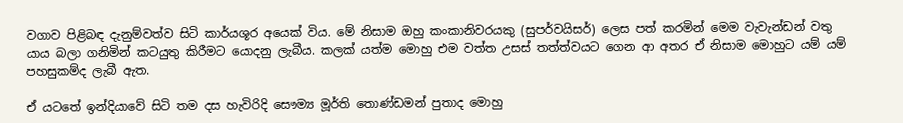වගාව පිළිබඳ දැනුම්වත්ව සිටි කාර්යශූර අයෙක් විය. මේ නිසාම ඔහු කංකානිවරයකු (සුපර්වයිසර්) ලෙස පත් කරමින් මෙම වැවැන්ඩන් වතු යාය බලා ගනිමින් කටයුතු කිරීමට යොදනු ලැබීය. කලක් යත්ම මොහු එම වත්ත උසස් තත්ත්වයට ගෙන ආ අතර ඒ නිසාම මොහුට යම් යම් පහසුකම්ද ලැබී ඇත.

ඒ යටතේ ඉන්දියාවේ සිටි තම දස හැවිරිදි සෞම්‍ය මූර්ති තොණ්ඩමන් පුතාද මොහු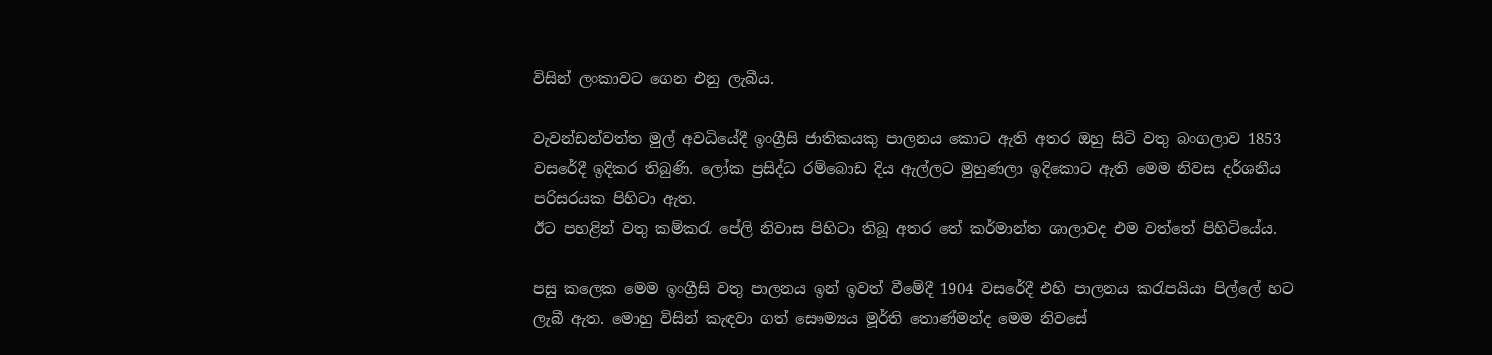විසින් ලංකාවට ගෙන එනු ලැබීය.

වැවන්ඩන්වත්ත මුල් අවධියේදී ඉංග්‍රීසි ජාතිකයකු පාලනය කොට ඇති අතර ඔහු සිටි වතු බංගලාව 1853 වසරේදී ඉදිකර තිබුණි. ලෝක ප්‍රසිද්ධ රම්බොඩ දිය ඇල්ලට මුහුණලා ඉදිකොට ඇති මෙම නිවස දර්ශනීය පරිසරයක පිහිටා ඇත.
ඊට පහළින් වතු කම්කරැ පේලි නිවාස පිහිටා තිබූ අතර තේ කර්මාන්ත ශාලාවද එම වත්තේ පිහිටියේය.

පසු කලෙක මෙම ඉංග්‍රීසි වතු පාලනය ඉන් ඉවත් වීමේදී 1904 වසරේදී එහි පාලනය කරැපයියා පිල්ලේ හට ලැබී ඇත. මොහු විසින් කැඳවා ගත් සෞම්‍යය මූර්ති තොණ්මන්ද මෙම නිවසේ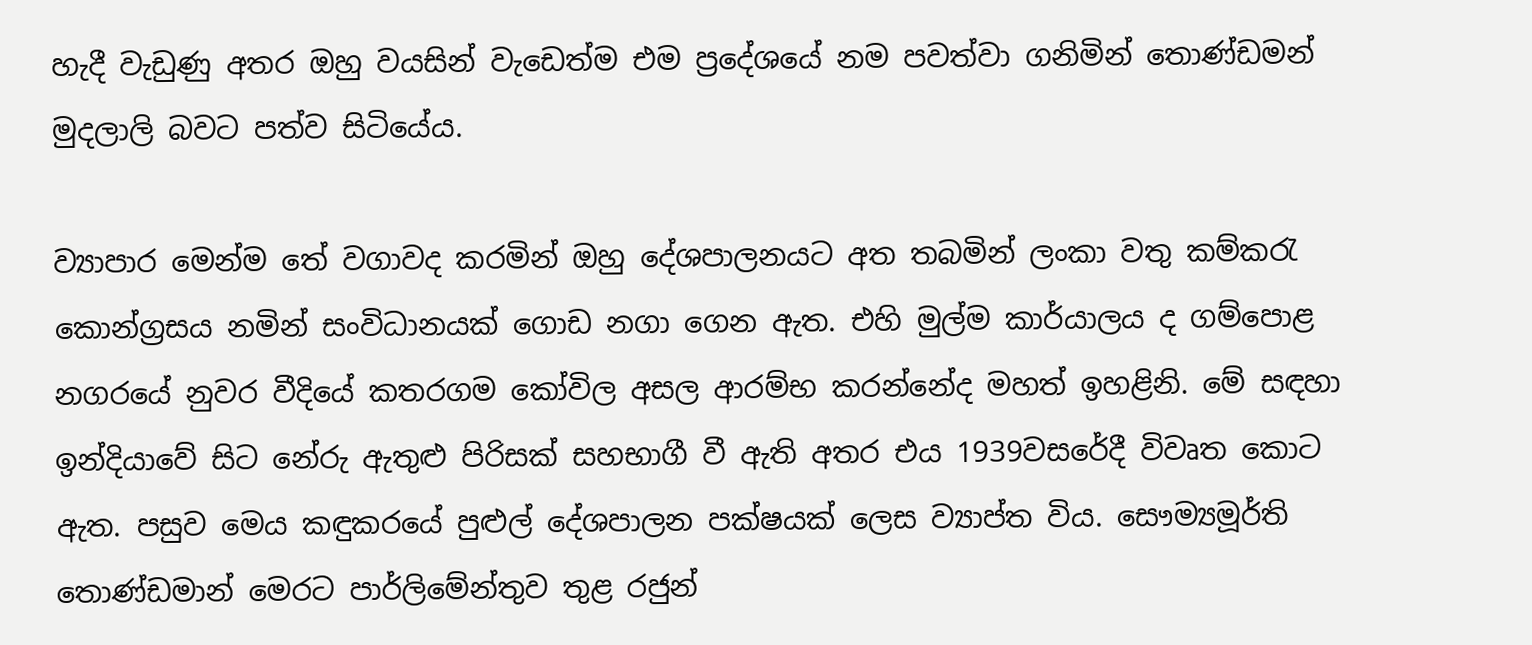හැදී වැඩුණු අතර ඔහු වයසින් වැඩෙත්ම එම ප්‍රදේශයේ නම පවත්වා ගනිමින් තොණ්ඩමන් මුදලාලි බවට පත්ව සිටියේය.

ව්‍යාපාර මෙන්ම තේ වගාවද කරමින් ඔහු දේශපාලනයට අත තබමින් ලංකා වතු කම්කරැ කොන්ග්‍රසය නමින් සංවිධානයක් ගොඩ නගා ගෙන ඇත. එහි මුල්ම කාර්යාලය ද ගම්පොළ නගරයේ නුවර වීදියේ කතරගම කෝවිල අසල ආරම්භ කරන්නේද මහත් ඉහළිනි. මේ සඳහා ඉන්දියාවේ සිට නේරු ඇතුළු පිරිසක් සහභාගී වී ඇති අතර එය 1939වසරේදී විවෘත කොට ඇත. පසුව මෙය කඳුකරයේ පුළුල් දේශපාලන පක්ෂයක් ලෙස ව්‍යාප්ත විය. සෞම්‍යමූර්ති තොණ්ඩමාන් මෙරට පාර්ලිමේන්තුව තුළ රජුන්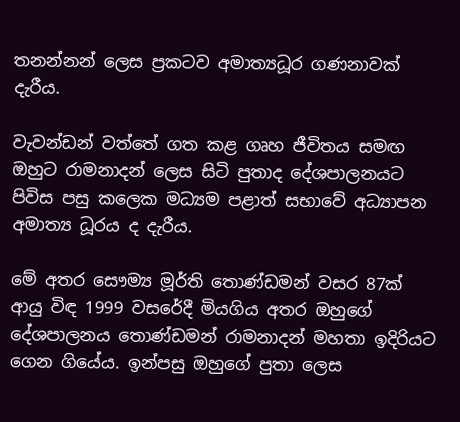තනන්නන් ලෙස ප්‍රකටව අමාත්‍යධූර ගණනාවක් දැරීය.

වැවන්ඩන් වත්තේ ගත කළ ගෘහ ජීවිතය සමඟ ඔහුට රාමනාදන් ලෙස සිටි පුතාද දේශපාලනයට පිවිස පසු කලෙක මධ්‍යම පළාත් සභාවේ අධ්‍යාපන අමාත්‍ය ධූරය ද දැරීය.

මේ අතර සෞම්‍ය මූර්ති තොණ්ඩමන් වසර 87ක් ආයු විඳ 1999 වසරේදී මියගිය අතර ඔහුගේ දේශපාලනය තොණ්ඩමන් රාමනාදන් මහතා ඉදිරියට ගෙන ගියේය. ඉන්පසු ඔහුගේ පුතා ලෙස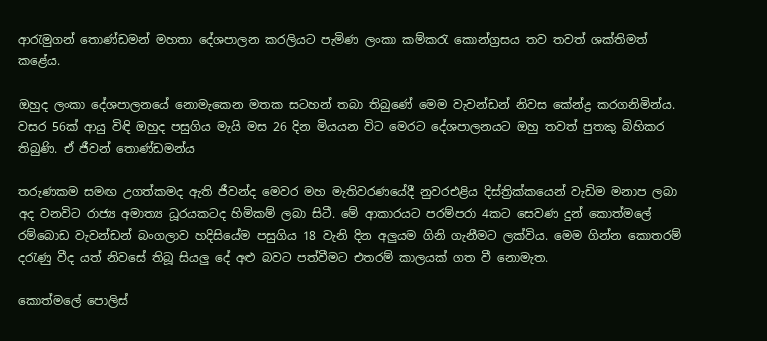ආරැමුගන් තොණ්ඩමන් මහතා දේශපාලන කරලියට පැමිණ ලංකා කම්කරැ කොන්ග්‍රසය තව තවත් ශක්තිමත් කළේය.

ඔහුද ලංකා දේශපාලනයේ නොමැකෙන මතක සටහන් තබා තිබුණේ මෙම වැවන්ඩන් නිවස කේන්ද්‍ර කරගනිමින්ය. වසර 56ක් ආයු විඳි ඔහුද පසුගිය මැයි මස 26 දින මියයන විට මෙරට දේශපාලනයට ඔහු තවත් පුතකු බිහිකර තිබුණි. ඒ ජීවන් තොණ්ඩමන්ය

තරුණකම සමඟ උගත්කමද ඇති ජීවන්ද මෙවර මහ මැතිවරණයේදී නුවරඑළිය දිස්ත්‍රික්කයෙන් වැඩිම මනාප ලබා අද වනවිට රාජ්‍ය අමාත්‍ය ධූරයකටද හිමිකම් ලබා සිටී. මේ ආකාරයට පරම්පරා 4කට සෙවණ දුන් කොත්මලේ රම්බොඩ වැවන්ඩන් බංගලාව හදිසියේම පසුගිය 18 වැනි දින අලුයම ගිනි ගැනීමට ලක්විය. මෙම ගින්න කොතරම් දරැණු වීද යත් නිවසේ තිබූ සියලු දේ අළු බවට පත්වීමට එතරම් කාලයක් ගත වී නොමැත.

කොත්මලේ පොලිස්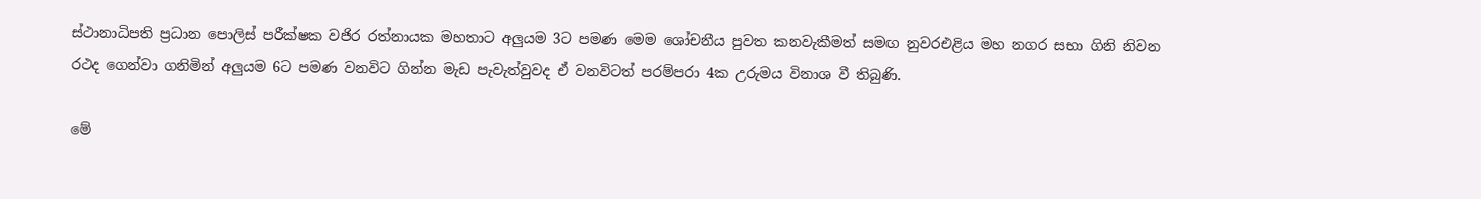ස්ථානාධිපති ප්‍රධාන පොලිස් පරීක්ෂක වජිර රත්නායක මහතාට අලුයම 3ට පමණ මෙම ශෝචනීය පුවත කනවැකීමත් සමඟ නුවරඑළිය මහ නගර සභා ගිනි නිවන රථද ගෙන්වා ගනිමින් අලුයම 6ට පමණ වනවිට ගින්න මැඩ පැවැත්වුවද ඒ වනවිටත් පරම්පරා 4ක උරුමය විනාශ වී තිබුණි.

මේ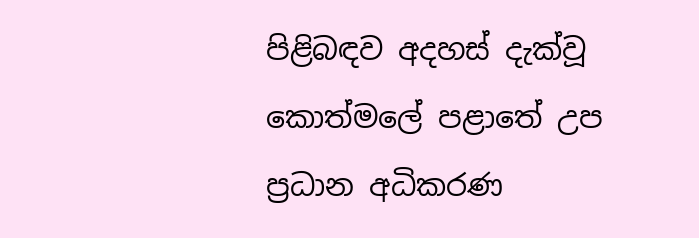පිළිබඳව අදහස් දැක්වූ කොත්මලේ පළාතේ උප ප්‍රධාන අධිකරණ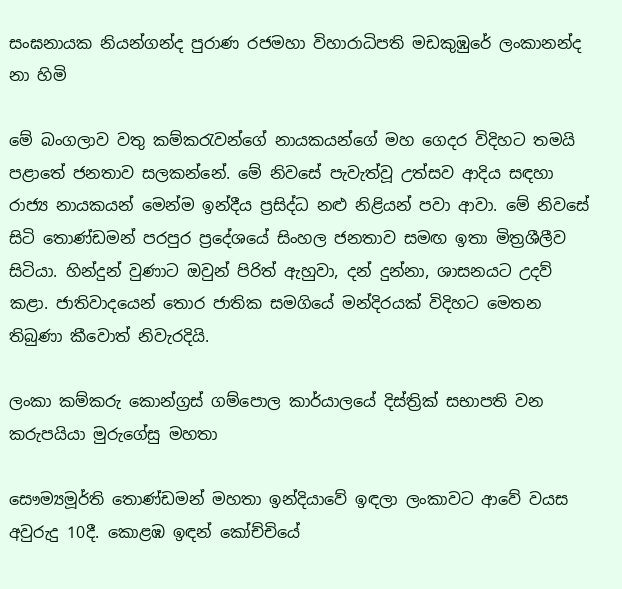සංඝනායක නියන්ගන්ද පුරාණ රජමහා විහාරාධිපති මඩකුඹුරේ ලංකානන්ද නා හිමි

මේ බංගලාව වතු කම්කරැවන්ගේ නායකයන්ගේ මහ ගෙදර විදිහට තමයි පළාතේ ජනතාව සලකන්නේ. මේ නිවසේ පැවැත්වූ උත්සව ආදිය සඳහා රාජ්‍ය නායකයන් මෙන්ම ඉන්දීය ප්‍රසිද්ධ නළු නිළියන් පවා ආවා. මේ නිවසේ සිටි තොණ්ඩමන් පරපුර ප්‍රදේශයේ සිංහල ජනතාව සමඟ ඉතා මිත්‍රශීලීව සිටියා. හින්දුන් වුණාට ඔවුන් පිරිත් ඇහුවා, දන් දුන්නා, ශාසනයට උදව් කළා. ජාතිවාදයෙන් තොර ජාතික සමගියේ මන්දිරයක් විදිහට මෙතන තිබුණා කීවොත් නිවැරදියි.

ලංකා කම්කරු කොන්ග්‍රස් ගම්පොල කාර්යාලයේ දිස්ත්‍රික් සභාපති වන කරුපයියා මුරුගේසු මහතා

සෞම්‍යමූර්ති තොණ්ඩමන් මහතා ඉන්දියාවේ ඉඳලා ලංකාවට ආවේ වයස අවුරුදු 10දී. කොළඹ ඉඳන් කෝච්චියේ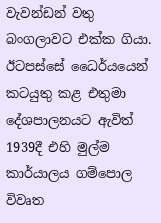වැවන්ඩන් වතු බංගලාවට එක්ක ගියා. ඊටපස්සේ ධෛර්යයෙන් කටයුතු කළ එතුමා දේශපාලනයට ඇවිත් 1939දී එහි මුල්ම කාර්යාලය ගම්පොල විවෘත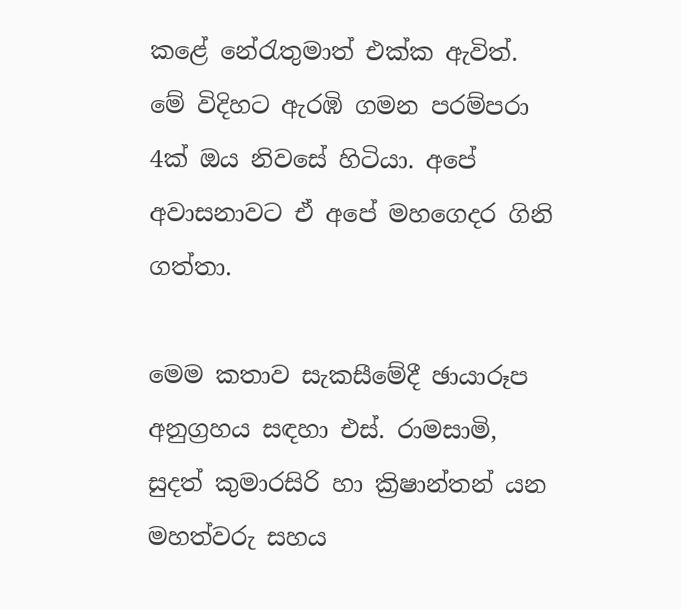කළේ නේරැතුමාත් එක්ක ඇවිත්. මේ විදිහට ඇරඹි ගමන පරම්පරා 4ක් ඔය නිවසේ හිටියා. අපේ අවාසනාවට ඒ අපේ මහගෙදර ගිනි ගත්තා.

මෙම කතාව සැකසීමේදී ඡායාරූප අනුග්‍රහය සඳහා එස්. රාමසාමි, සුදත් කුමාරසිරි හා ක්‍රිෂාන්තන් යන මහත්වරු සහය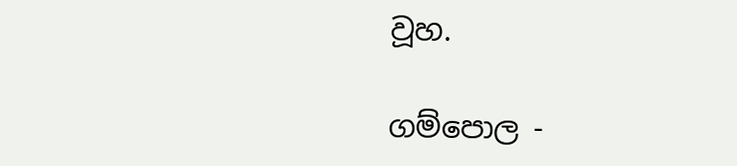වූහ.

ගම්පොල -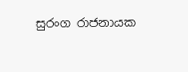සුරංග රාජනායක